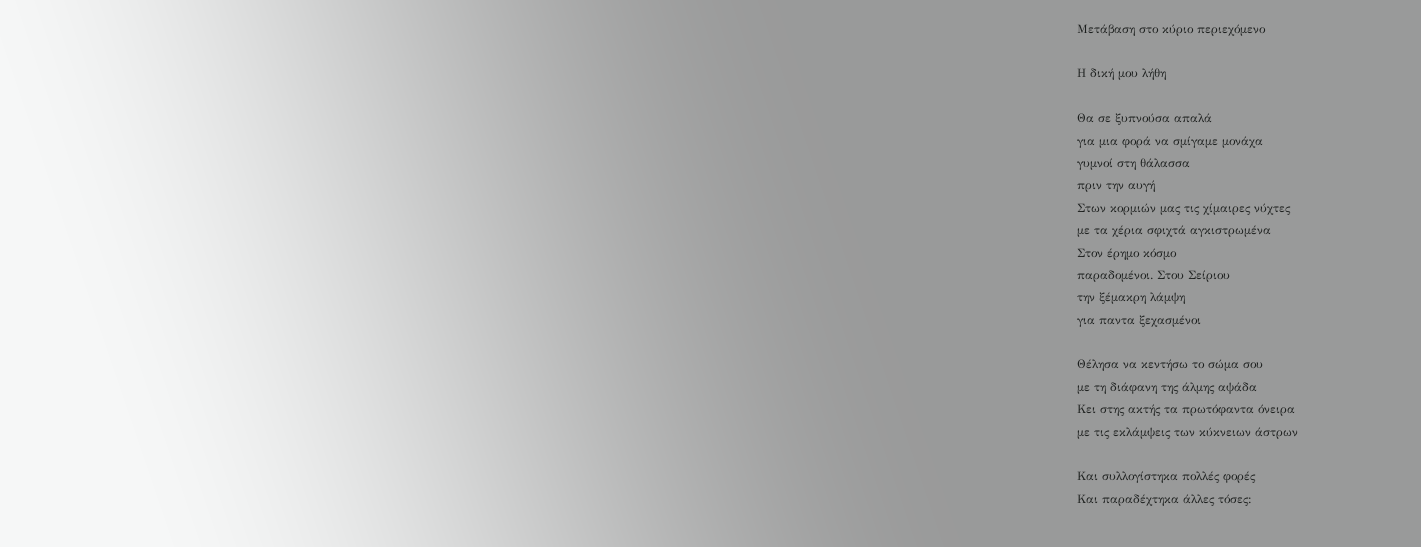Μετάβαση στο κύριο περιεχόμενο

Η δική μου λήθη

Θα σε ξυπνούσα απαλά
για μια φορά να σμίγαμε μονάχα
γυμνοί στη θάλασσα
πριν την αυγή
Στων κορμιών μας τις χίμαιρες νύχτες
με τα χέρια σφιχτά αγκιστρωμένα
Στον έρημο κόσμο
παραδομένοι. Στου Σείριου
την ξέμακρη λάμψη
για παντα ξεχασμένοι

Θέλησα να κεντήσω το σώμα σου
με τη διάφανη της άλμης αψάδα
Κει στης ακτής τα πρωτόφαντα όνειρα
με τις εκλάμψεις των κύκνειων άστρων

Και συλλογίστηκα πολλές φορές
Και παραδέχτηκα άλλες τόσες: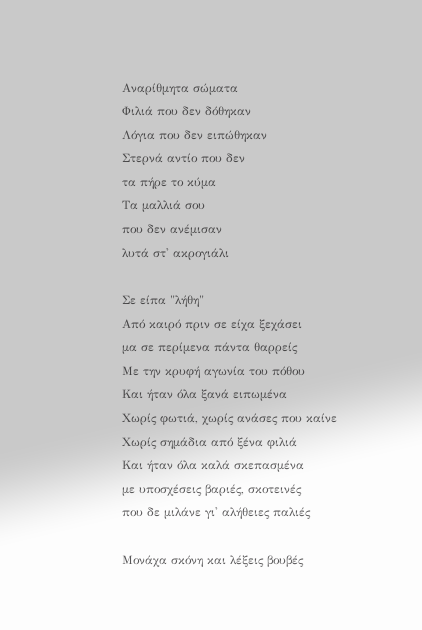Αναρίθμητα σώματα
Φιλιά που δεν δόθηκαν
Λόγια που δεν ειπώθηκαν
Στερνά αντίο που δεν
τα πήρε το κύμα
Τα μαλλιά σου
που δεν ανέμισαν
λυτά στ' ακρογιάλι

Σε είπα "λήθη"
Από καιρό πριν σε είχα ξεχάσει
μα σε περίμενα πάντα θαρρείς
Με την κρυφή αγωνία του πόθου
Και ήταν όλα ξανά ειπωμένα
Χωρίς φωτιά, χωρίς ανάσες που καίνε
Χωρίς σημάδια από ξένα φιλιά
Και ήταν όλα καλά σκεπασμένα
με υποσχέσεις βαριές, σκοτεινές
που δε μιλάνε γι' αλήθειες παλιές

Μονάχα σκόνη και λέξεις βουβές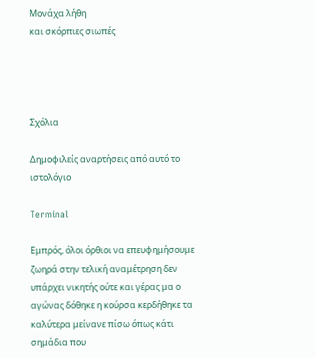Μονάχα λήθη
και σκόρπιες σιωπές




Σχόλια

Δημοφιλείς αναρτήσεις από αυτό το ιστολόγιο

Terminal

Εμπρός, όλοι όρθιοι να επευφημήσουμε ζωηρά στην τελική αναμέτρηση δεν υπάρχει νικητής ούτε και γέρας μα ο αγώνας δόθηκε η κούρσα κερδήθηκε τα καλύτερα μείνανε πίσω όπως κάτι σημάδια που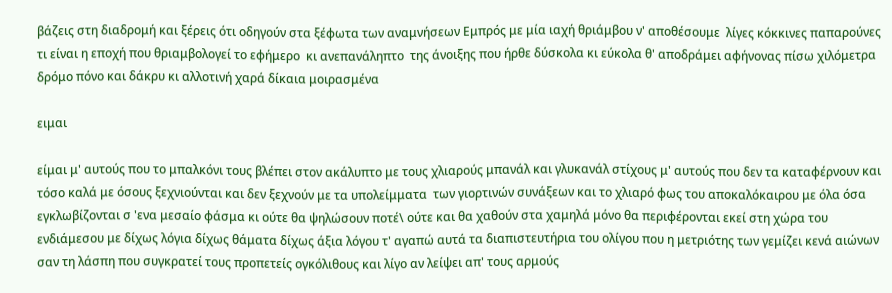βάζεις στη διαδρομή και ξέρεις ότι οδηγούν στα ξέφωτα των αναμνήσεων Εμπρός με μία ιαχή θριάμβου ν' αποθέσουμε  λίγες κόκκινες παπαρούνες τι είναι η εποχή που θριαμβολογεί το εφήμερο  κι ανεπανάληπτο  της άνοιξης που ήρθε δύσκολα κι εύκολα θ' αποδράμει αφήνονας πίσω χιλόμετρα δρόμο πόνο και δάκρυ κι αλλοτινή χαρά δίκαια μοιρασμένα

ειμαι

είμαι μ' αυτούς που το μπαλκόνι τους βλέπει στον ακάλυπτο με τους χλιαρούς μπανάλ και γλυκανάλ στίχους μ' αυτούς που δεν τα καταφέρνουν και τόσο καλά με όσους ξεχνιούνται και δεν ξεχνούν με τα υπολείμματα  των γιορτινών συνάξεων και το χλιαρό φως του αποκαλόκαιρου με όλα όσα εγκλωβίζονται σ 'ενα μεσαίο φάσμα κι ούτε θα ψηλώσουν ποτέ\ ούτε και θα χαθούν στα χαμηλά μόνο θα περιφέρονται εκεί στη χώρα του ενδιάμεσου με δίχως λόγια δίχως θάματα δίχως άξια λόγου τ' αγαπώ αυτά τα διαπιστευτήρια του ολίγου που η μετριότης των γεμίζει κενά αιώνων σαν τη λάσπη που συγκρατεί τους προπετείς ογκόλιθους και λίγο αν λείψει απ' τους αρμούς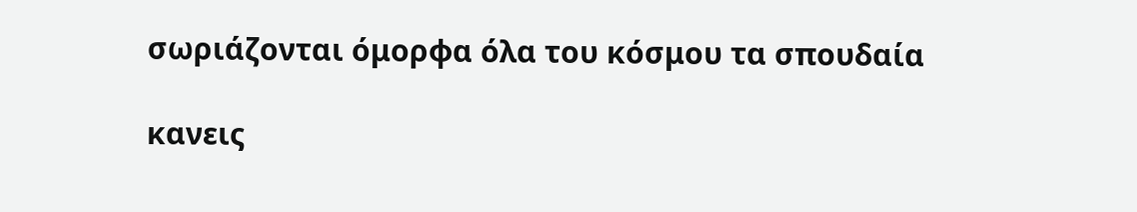σωριάζονται όμορφα όλα του κόσμου τα σπουδαία

κανεις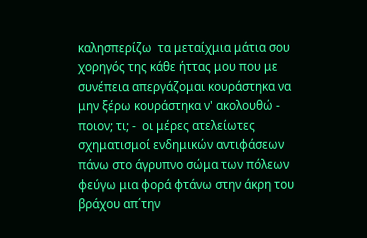καλησπερίζω  τα μεταίχμια μάτια σου  χορηγός της κάθε ήττας μου που με συνέπεια απεργάζομαι κουράστηκα να μην ξέρω κουράστηκα ν' ακολουθώ - ποιον; τι; -  οι μέρες ατελείωτες σχηματισμοί ενδημικών αντιφάσεων πάνω στο άγρυπνο σώμα των πόλεων φεύγω μια φορά φτάνω στην άκρη του βράχου απ΄την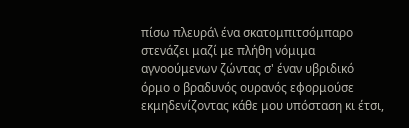πίσω πλευρά\ ένα σκατομπιτσόμπαρο στενάζει μαζί με πλήθη νόμιμα αγνοούμενων ζώντας σ' έναν υβριδικό όρμο ο βραδυνός ουρανός εφορμούσε εκμηδενίζοντας κάθε μου υπόσταση κι έτσι,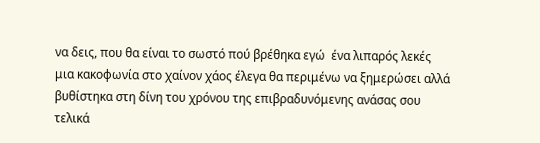να δεις, που θα είναι το σωστό πού βρέθηκα εγώ  ένα λιπαρός λεκές μια κακοφωνία στο χαίνον χάος έλεγα θα περιμένω να ξημερώσει αλλά βυθίστηκα στη δίνη του χρόνου της επιβραδυνόμενης ανάσας σου τελικά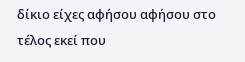δίκιο είχες αφήσου αφήσου στο τέλος εκεί που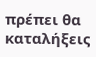πρέπει θα καταλήξεις